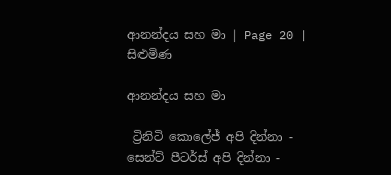ආනන්දය සහ මා | Page 20 | සිළුමිණ

ආනන්දය සහ මා

 ට්‍රිනිටි කොලේජ් අපි දින්නා - සෙන්ට් පීටර්ස් අපි දින්නා -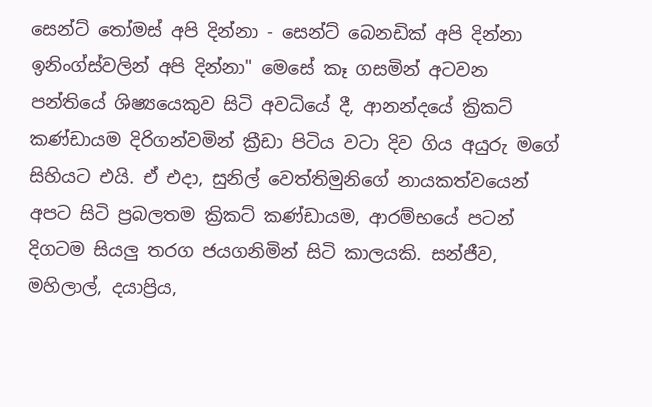සෙන්ට් තෝමස් අපි දින්නා - සෙන්ට් බෙනඩික් අපි දින්නා ඉනිංග්ස්වලින් අපි දින්නා" මෙසේ කෑ ගසමින් අටවන පන්තියේ ශිෂ්‍යයෙකුව සිටි අවධියේ දී, ආනන්දයේ ක්‍රිකට් කණ්ඩායම දිරිගන්වමින් ක්‍රීඩා පිටිය වටා දිව ගිය අයුරු මගේ සිහියට එයි. ඒ එදා, සුනිල් වෙත්තිමුනිගේ නායකත්වයෙන් අපට සිටි ප්‍රබලතම ක්‍රිකට් කණ්ඩායම, ආරම්භයේ පටන් දිගටම සියලු තරග ජයගනිමින් සිටි කාලයකි. සන්ජීව, මහිලාල්, දයාප්‍රිය,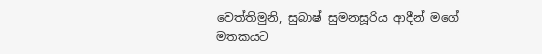වෙත්තිමුනි, සුබාෂ් සුමනසූරිය ආදීන් මගේ මතකයට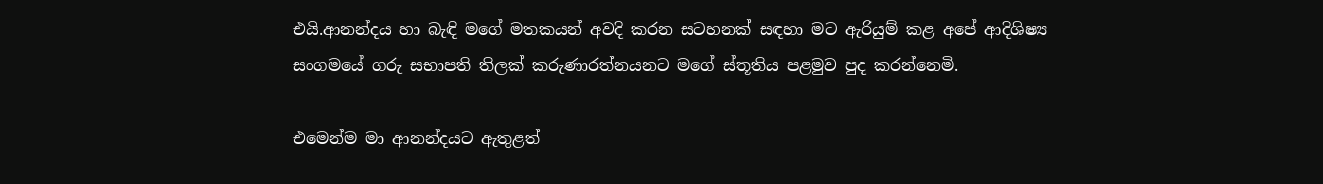එයි.ආනන්දය හා බැඳි මගේ මතකයන් අවදි කරන සටහනක් සඳහා මට ඇරියුම් කළ අපේ ආදිශිෂ්‍ය සංගමයේ ගරු සභාපති තිලක් කරුණාරත්නයනට මගේ ස්තූතිය පළමුව පුද කරන්නෙමි.

එමෙන්ම මා ආනන්දයට ඇතුළත්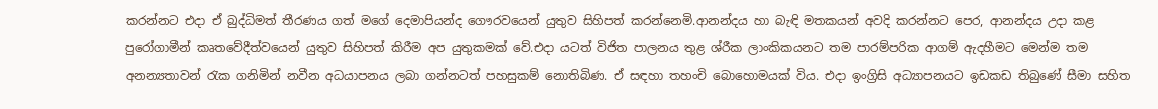කරන්නට එදා ඒ බුද්ධිමත් තීරණය ගත් මගේ දෙමාපියන්ද ගෞරවයෙන් යුතුව සිහිපත් කරන්නෙමි.ආනන්දය හා බැඳි මතකයන් අවදි කරන්නට පෙර, ආනන්දය උදා කළ පුරෝගාමීන් කෘතවේදීත්වයෙන් යුතුව සිහිපත් කිරීම අප යුතුකමක් වේ.එදා යටත් විජිත පාලනය තුළ ශ්රීක ලාංකිකයනට තම පාරම්පරික ආගම් ඇදහීමට මෙන්ම තම අනන්‍යතාවන් රැක ගනිමින් නවීන අධයාපනය ලබා ගන්නටත් පහසුකම් නොතිබිණ. ඒ සඳහා තහංචි බොහොමයක් විය. එදා ඉංග්‍රිසි අධ්‍යාපනයට ඉඩකඩ තිබුණේ සීමා සහිත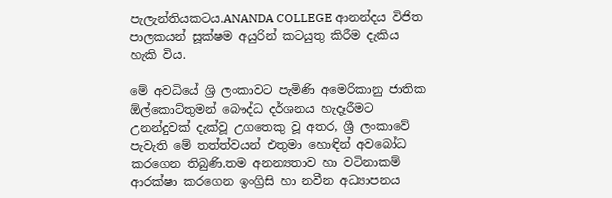පැලැන්තියකටය.ANANDA COLLEGE ආනන්දය විජිත පාලකයන් සූක්ෂම අයුරින් කටයුතු කිරීම දැකිය හැකි විය.

මේ අවධියේ ශ්‍රි ලංකාවට පැමිණි අමෙරිකානු ජාතික ඕල්කොට්තුමන් බෞද්ධ දර්ශනය හැදෑරීමට උනන්දුවක් දැක්වූ උගතෙකු වූ අතර, ශ්‍රී ලංකාවේ පැවැති මේ තත්ත්වයන් එතුමා හොඳින් අවබෝධ කරගෙන තිබුණි.තම අනන්‍යතාව හා වටිනාකම් ආරක්ෂා කරගෙන ඉංග්‍රිසි හා නවීන අධ්‍යාපනය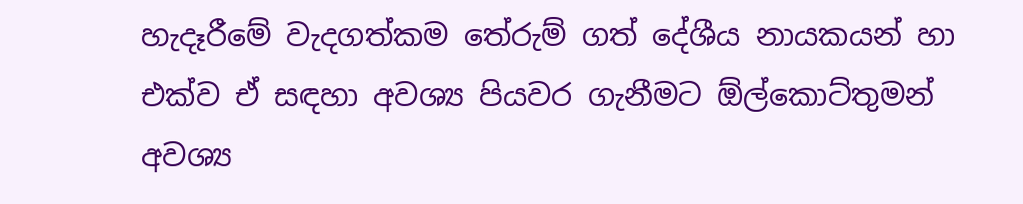හැදෑරීමේ වැදගත්කම තේරුම් ගත් දේශීය නායකයන් හා එක්ව ඒ සඳහා අවශ්‍ය පියවර ගැනීමට ඕල්කොට්තුමන් අවශ්‍ය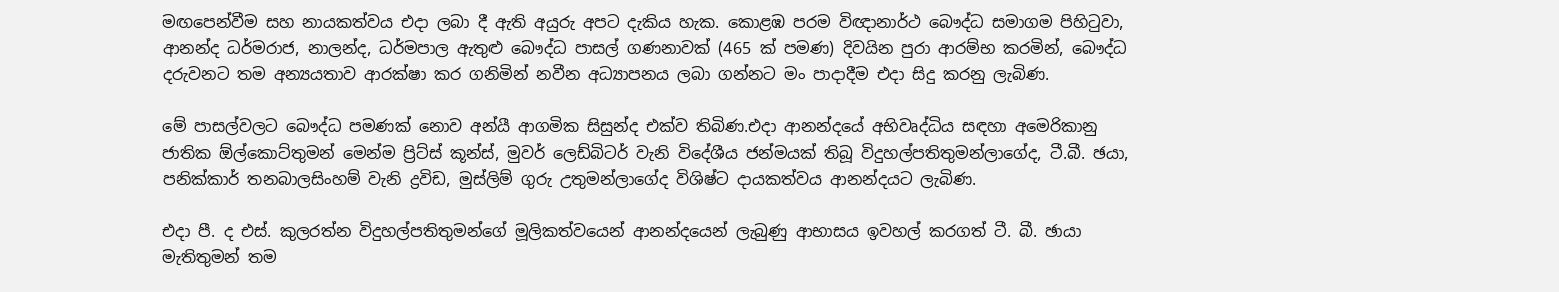මඟපෙන්වීම සහ නායකත්වය එදා ලබා දී ඇති අයුරු අපට දැකිය හැක. කොළඹ පරම විඥානාර්ථ බෞද්ධ සමාගම පිහිටුවා, ආනන්ද ධර්මරාජ, නාලන්ද, ධර්මපාල ඇතුළු බෞද්ධ පාසල් ගණනාවක් (465 ක් පමණ) දිවයින පුරා ආරම්භ කරමින්, බෞද්ධ දරුවනට තම අන්‍යයතාව ආරක්ෂා කර ගනිමින් නවීන අධ්‍යාපනය ලබා ගන්නට මං පාදාදීම එදා සිදු කරනු ලැබිණ.

මේ පාසල්වලට බෞද්ධ පමණක් නොව අන්යී ආගමික සිසුන්ද එක්ව තිබිණ.එදා ආනන්දයේ අභිවෘද්ධිය සඳහා අමෙරිකානු ජාතික ඕල්කොට්තුමන් මෙන්ම ප්‍රිට්ස් කූන්ස්, මුවර් ලෙඩ්බිටර් වැනි විදේශීය ජන්මයක් තිබූ විදුහල්පතිතුමන්ලාගේද, ටී.බී. ඡයා, පනික්කාර් තනබාලසිංහම් වැනි ද්‍රවිඩ, මුස්ලිම් ගුරු උතුමන්ලාගේද විශිෂ්ට දායකත්වය ආනන්දයට ලැබිණ.

එදා පී. ද එස්. කුලරත්න විදුහල්පතිතුමන්ගේ මූලිකත්වයෙන් ආනන්දයෙන් ලැබුණු ආභාසය ඉවහල් කරගත් ටී. බී. ඡායා මැතිතුමන් තම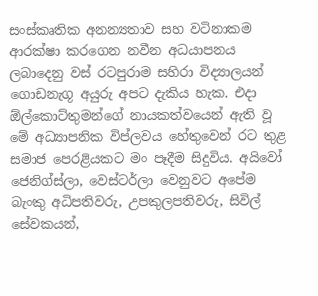සංස්කෘතික අනන්‍යතාව සහ වටිනාකම ආරක්ෂා කරගෙන නවීන අධයාපනය ලබාදෙනු වස් රටපුරාම සහිරා විද්‍යාලයන් ගොඩනැගූ අයුරු අපට දැකිය හැක. එදා ඕල්කොට්තුමන්ගේ නායකත්වයෙන් ඇති වූ මේ අධ්‍යාපනික විප්ලවය හේතුවෙන් රට තුළ සමාජ පෙරළියකට මං පෑදීම සිදුවිය. අයිවෝ ජෙනිග්ස්ලා, වෙස්ටර්ලා වෙනුවට අපේම බැංකු අධිපතිවරු, උපකුලපතිවරු, සිවිල් සේවකයන්,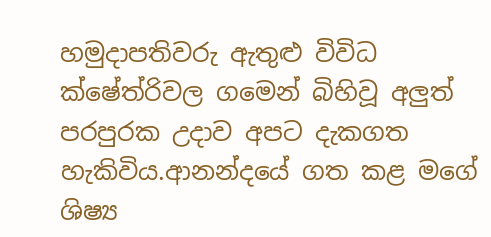හමුදාපතිවරු ඇතුළු විවිධ ක්ෂේත්රිවල ගමෙන් බිහිවූ අලුත් පරපුරක උදාව අපට දැකගත හැකිවිය.ආනන්දයේ ගත කළ මගේ ශිෂ්‍ය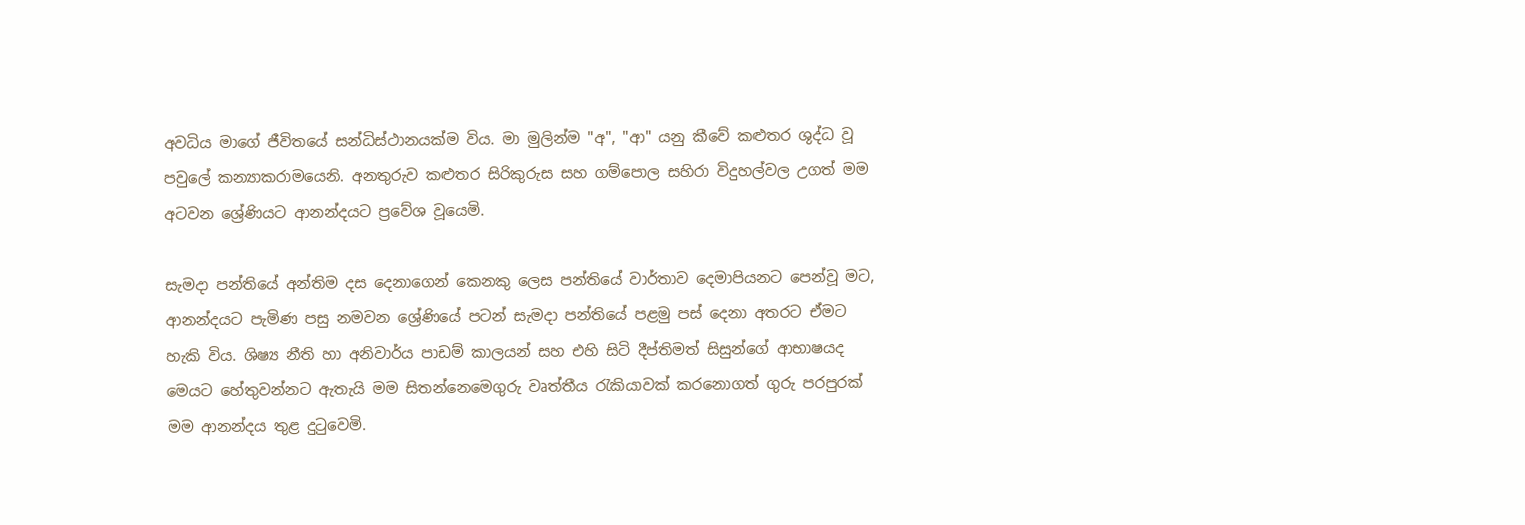අවධිය මාගේ ජීවිතයේ සන්ධිස්ථානයක්ම විය. මා මුලින්ම "අ", "ආ" යනු කීවේ කළුතර ශුද්ධ වූ පවුලේ කන්‍යාකරාමයෙනි. අනතුරුව කළුතර සිරිකුරුස සහ ගම්පොල සහිරා විදුහල්වල උගත් මම අටවන ශ්‍රේණියට ආනන්දයට ප්‍රවේශ වූයෙමි.

සැමදා පන්තියේ අන්තිම දස දෙනාගෙන් කෙනකු ලෙස පන්තියේ වාර්තාව දෙමාපියනට පෙන්වූ මට, ආනන්දයට පැමිණ පසු නමවන ශ්‍රේණියේ පටන් සැමදා පන්තියේ පළමු පස් දෙනා අතරට ඒමට හැකි විය. ශිෂ්‍ය නීති හා අනිවාර්ය පාඩම් කාලයන් සහ එහි සිටි දීප්තිමත් සිසුන්ගේ ආභාෂයද මෙයට හේතුවන්නට ඇතැයි මම සිතන්නෙම‍ෙගුරු වෘත්තීය රැකියාවක් කරනොගත් ගුරු පරපුරක් මම ආනන්දය තුළ දුටුවෙමි.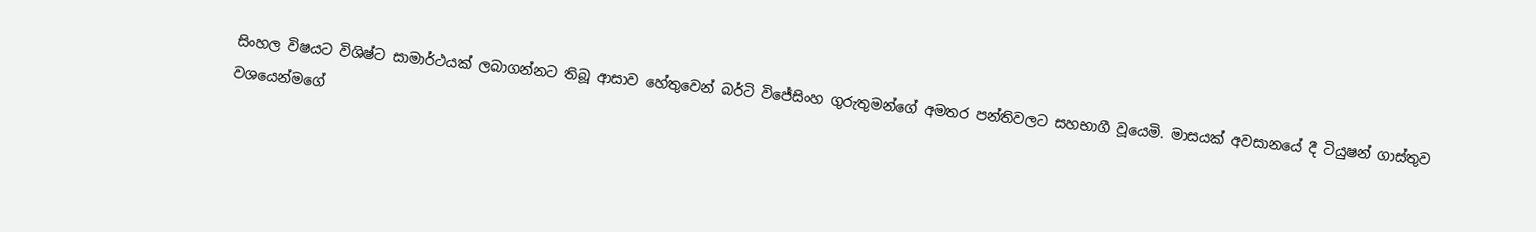සිංහල විෂයට විශිෂ්ට සාමාර්ථයක් ලබාගන්නට තිබූ ආසාව හේතුවෙන් බර්ටි විජේසිංහ ගුරුතුමන්ගේ අමතර පන්තිවලට සහභාගී වූයෙමි. මාසයක් අවසානයේ දී ටියුෂන් ගාස්තුව වශයෙන්මගේ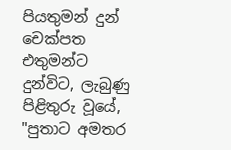පියතුමන් දුන් චෙක්පත එතුමන්ට දුන්විට, ලැබුණු පිළිතුරු වූයේ, "පුතාට අමතර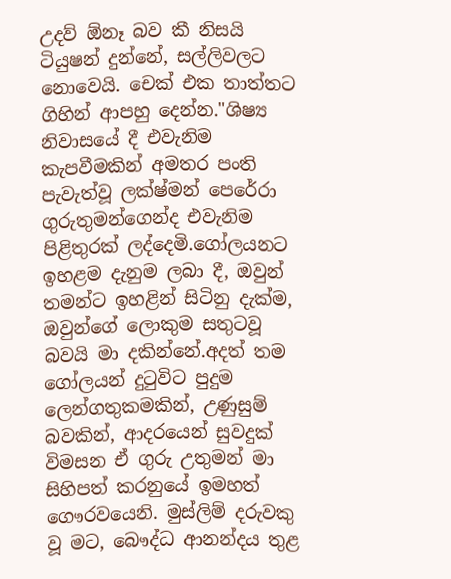උදව් ඕනෑ බව කී නිසයි ටියුෂන් දුන්නේ, සල්ලිවලට නොවෙයි. චෙක් එක තාත්තට ගිහින් ආපහු දෙන්න."ශිෂ්‍ය නිවාසයේ දී එවැනිම කැපවීමකින් අමතර පංති පැවැත්වූ ලක්ෂ්මන් පෙරේරා ගුරුතුමන්ගෙන්ද එවැනිම පිළිතුරක් ලද්දෙමි.ගෝලයනට ඉහළම දැනුම ලබා දී, ඔවුන් තමන්ට ඉහළින් සිටිනු දැක්ම, ඔවුන්ගේ ලොකුම සතුටවූ බවයි මා දකින්නේ.අදත් තම ගෝලයන් දුටුවිට පුදුම ලෙන්ගතුකමකින්, උණුසුම් බවකින්, ආදරයෙන් සුවදුක් විමසන ඒ ගුරු උතුමන් මා සිහිපත් කරනුයේ ඉමහත් ගෞරවයෙනි. මුස්ලිම් දරුවකු වූ මට, බෞද්ධ ආනන්දය තුළ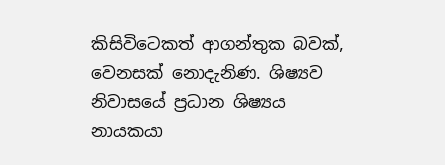කිසිවිටෙකත් ආගන්තුක බවක්, වෙනසක් නොදැනිණ. ශිෂ්‍යව නිවාසයේ ප්‍රධාන ශිෂ්‍යය නායකයා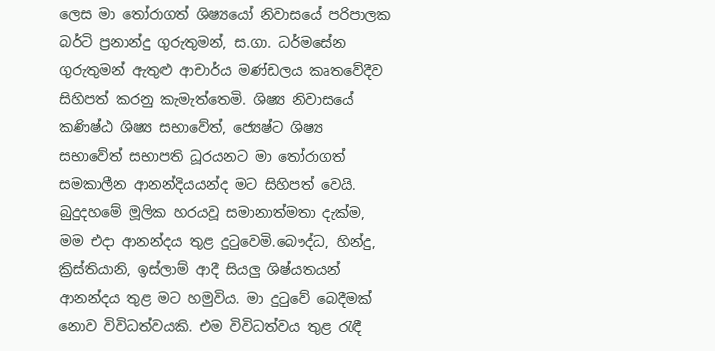ලෙස මා තෝරාගත් ශිෂ්‍යයෝ නිවාසයේ පරිපාලක බර්ටි ප්‍රනාන්දු ගුරුතුමන්, ස.ගා. ධර්මසේන ගුරුතුමන් ඇතුළු ආචාර්ය මණ්ඩලය කෘතවේදීව සිහිපත් කරනු කැමැත්තෙමි. ශිෂ්‍ය නිවාසයේ කණිෂ්ඨ ශිෂ්‍ය සභාවේත්, ජ්‍යෙෂ්ට ශිෂ්‍ය සභාවේත් සභාපති ධූරයනට මා තෝරාගත් සමකාලීන ආනන්දියයන්ද මට සිහිපත් වෙයි. බුදුදහමේ මූලික හරයවූ සමානාත්මතා දැක්ම, මම එදා ආනන්දය තුළ දුටුවෙමි.බෞද්ධ, හින්දු, ක්‍රිස්තියානි, ඉස්ලාම් ආදී සියලු ශිෂ්යතයන් ආනන්දය තුළ මට හමුවිය. මා දුටුවේ බෙදීමක් නොව විවිධත්වයකි. එම විවිධත්වය තුළ රැඳී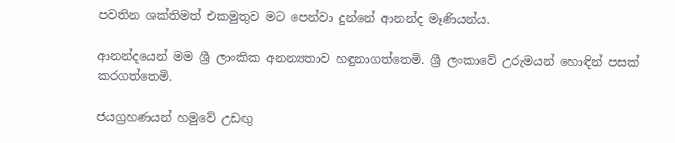පවතින ශක්තිමත් එකමුතුව මට පෙන්වා දුන්නේ ආනන්ද මෑණියන්ය.

ආනන්දයෙන් මම ශ්‍රී ලාංකික අනන්‍යතාව හඳුනාගත්තෙමි. ශ්‍රී ලංකාවේ උරුමයන් හොඳින් පසක් කරගත්තෙමි.

ජයග්‍රහණයන් හමුවේ උඩඟු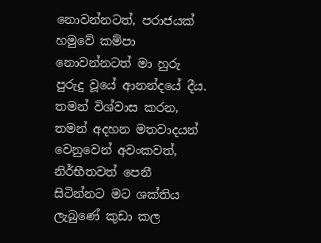නොවන්නටත්, පරාජයක් හමුවේ කම්පා නොවන්නටත් මා හුරු පුරුදු වූයේ ආනන්දයේ දීය. තමන් විශ්වාස කරන, තමන් අදහන මතවාදයන් වෙනුවෙන් අවංකවත්, නිර්භීතවත් පෙනී සිටින්නට මට ශක්තිය ලැබුණේ කුඩා කල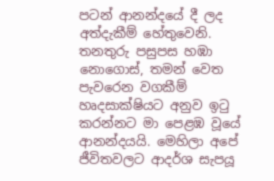පටන් ආනන්දයේ දී ලද අත්දැකීම් හේතුවෙනි. තනතුරු පසුපස හඹා නොගොස්, තමන් වෙත පැවරෙන වගකීම් හෘදසාක්ෂියට අනුව ඉටු කරන්නට මා පෙළඹ වූයේ ආනන්දයයි. මෙහිලා අපේ ජීවිතවලට ආදර්ශ සැපයූ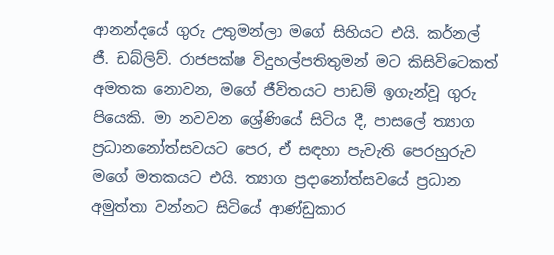ආනන්දයේ ගුරු උතුමන්ලා මගේ සිහියට එයි. කර්නල් ජී. ඩබ්ලිව්. රාජපක්ෂ විදුහල්පතිතුමන් මට කිසිවිටෙකත් අමතක නොවන, මගේ ජීවිතයට පාඩම් ඉගැන්වූ ගුරු පියෙකි. මා නවවන ශ්‍රේණියේ සිටිය දී, පාසලේ ත්‍යාග ප්‍රධානනෝත්සවයට පෙර, ඒ සඳහා පැවැති පෙරහුරුව මගේ මතකයට එයි. ත්‍යාග ප්‍රදානෝත්සවයේ ප්‍රධාන අමුත්තා වන්නට සිටියේ ආණ්ඩුකාර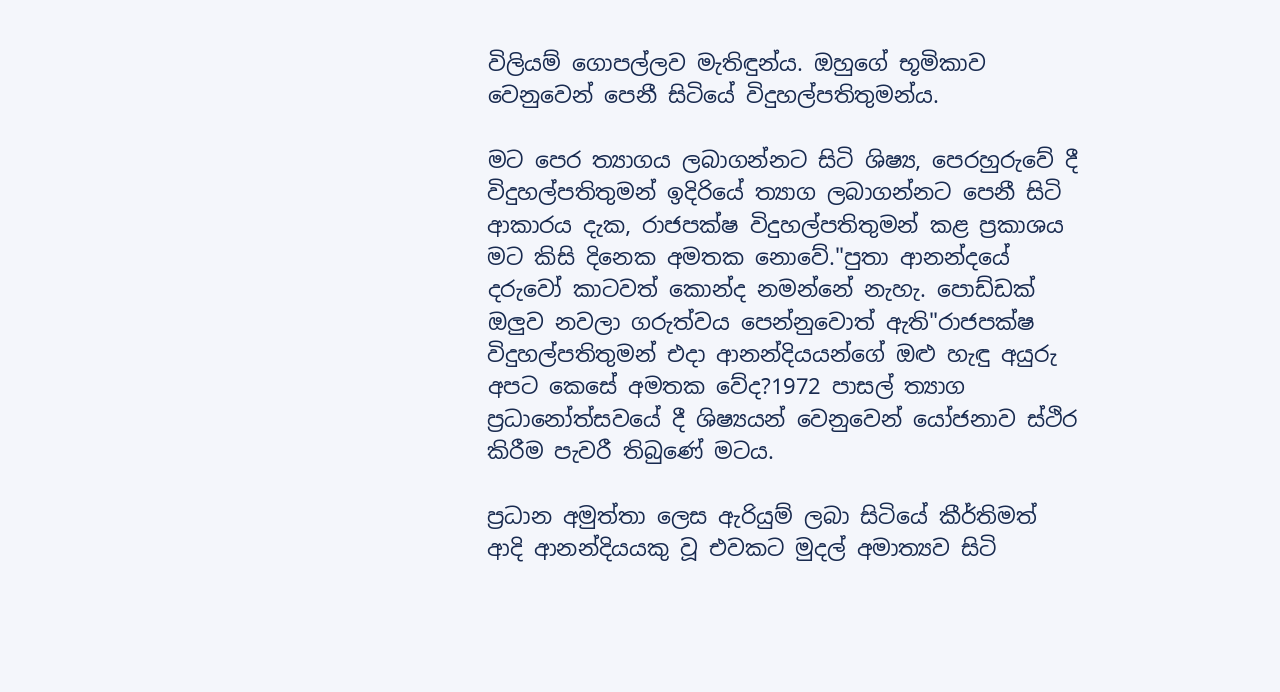විලියම් ගොපල්ලව මැතිඳුන්ය. ඔහුගේ භූමිකාව වෙනුවෙන් පෙනී සිටියේ විදුහල්පතිතුමන්ය.

මට පෙර ත්‍යාගය ලබාගන්නට සිටි ශිෂ්‍ය, පෙරහුරුවේ දී විදුහල්පතිතුමන් ඉදිරියේ ත්‍යාග ලබාගන්නට පෙනී සිටි ආකාරය දැක, රාජපක්ෂ විදුහල්පතිතුමන් කළ ප්‍රකාශය මට කිසි දිනෙක අමතක නොවේ."පුතා ආනන්දයේ දරුවෝ කාටවත් කොන්ද නමන්නේ නැහැ. පොඩ්ඩක් ඔලුව නවලා ගරුත්වය පෙන්නුවොත් ඇති"රාජපක්ෂ විදුහල්පතිතුමන් එදා ආනන්දියයන්ගේ ඔළු හැඳු අයුරු අපට කෙසේ අමතක වේද?1972 පාසල් ත්‍යාග ප්‍රධානෝත්සවයේ දී ශිෂ්‍යයන් වෙනුවෙන් යෝජනාව ස්ථිර කිරීම පැවරී තිබුණේ මටය.

ප්‍රධාන අමුත්තා ලෙස ඇරියුම් ලබා සිටියේ කීර්තිමත් ආදි ආනන්දියයකු වූ එවකට මුදල් අමාත්‍යව සිටි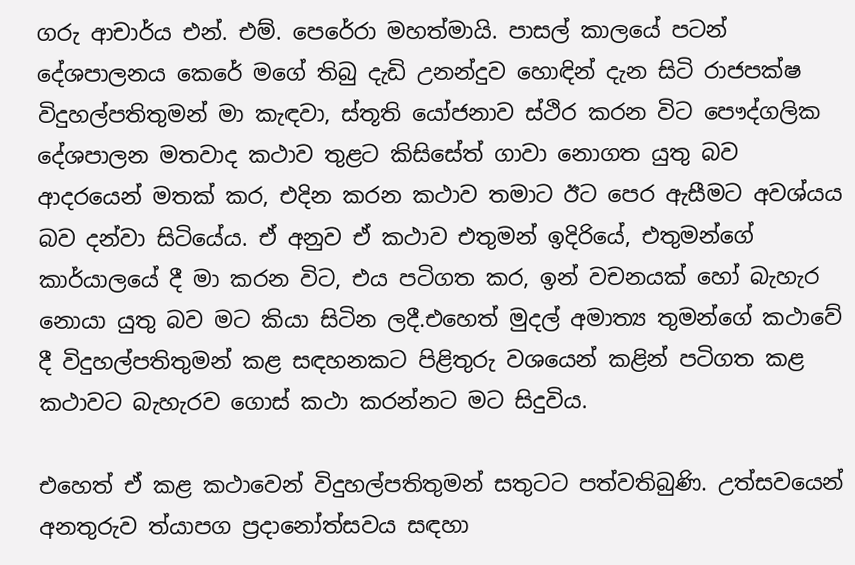ගරු ආචාර්ය එන්. එම්. පෙරේරා මහත්මායි. පාසල් කාලයේ පටන් දේශපාලනය කෙරේ මගේ තිබු දැඩි උනන්දුව හොඳින් දැන සිටි රාජපක්ෂ විදුහල්පතිතුමන් මා කැඳවා, ස්තූති යෝජනාව ස්ථිර කරන විට පෞද්ගලික දේශපාලන මතවාද කථාව තුළට කිසිසේත් ගාවා නොගත යුතු බව ආදරයෙන් මතක් කර, එදින කරන කථාව තමාට ඊට පෙර ඇසීමට අවශ්යය බව දන්වා සිටියේය. ඒ අනුව ඒ කථාව එතුමන් ඉදිරියේ, එතුමන්ගේ කාර්යාලයේ දී මා කරන විට, එය පටිගත කර, ඉන් වචනයක් හෝ බැහැර නොයා යුතු බව මට කියා සිටින ලදී.එහෙත් මුදල් අමාත්‍ය තුමන්ගේ කථාවේ දී විදුහල්පතිතුමන් කළ සඳහනකට පිළිතුරු වශයෙන් කළින් පටිගත කළ කථාවට බැහැරව ගොස් කථා කරන්නට මට සිදුවිය.

එහෙත් ඒ කළ කථාවෙන් විදුහල්පතිතුමන් සතුටට පත්වතිබුණි. උත්සවයෙන් අනතුරුව ත්යාපග ප්‍රදානෝත්සවය සඳහා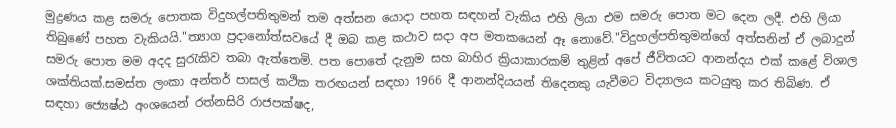මුද්‍රණය කළ සමරු පොතක විදුහල්පතිතුමන් තම අත්සන යොදා පහත සඳහන් වැකිය එහි ලියා එම සමරු පොත මට දෙන ලදී. එහි ලියා තිබුණේ පහත වැකියයි."ත්‍යාග ප්‍රදානෝත්සවයේ දී ඔබ කළ කථාව සදා අප මතකයෙන් ඈ නොවේ."විදුහල්පතිතුමන්ගේ අත්සනින් ඒ ලබාදුන් සමරු පොත මම අදද සුරැකිව තබා ඇත්තෙමි. පත පොතේ දැනුම සහ බාහිර ක්‍රියාකාරකම් තුළින් අපේ ජීවිතයට ආනන්දය එක් කළේ විශාල ශක්තියක්.සමස්ත ලංකා අන්තර් පාසල් කථික තරඟයන් සඳහා 1966 දී ආනන්දියයන් තිදෙනකු යැවීමට විද්‍යාලය කටයුතු කර තිබිණ. ඒ සඳහා ජ්‍යෙෂ්ඨ අංශයෙන් රත්නසිරි රාජපක්ෂද,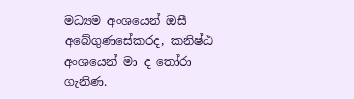මධ්‍යම අංශයෙන් ඔසී අබේගුණසේකරද, කනිෂ්ඨ අංශයෙන් මා ද තෝරා ගැනිණ.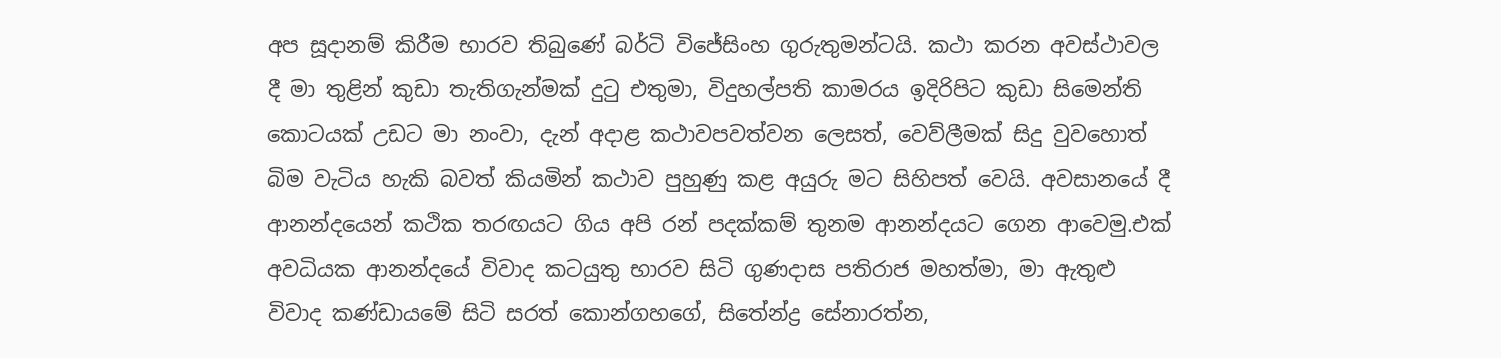අප සූදානම් කිරීම භාරව තිබුණේ බර්ටි විජේසිංහ ගුරුතුමන්ටයි. කථා කරන අවස්ථාවල දී මා තුළින් කුඩා තැතිගැන්මක් දුටු එතුමා, විදුහල්පති කාමරය ඉදිරිපිට කුඩා සිමෙන්ති කොටයක් උඩට මා නංවා, දැන් අදාළ කථාවපවත්වන ලෙසත්, වෙව්ලීමක් සිදු වුවහොත් බිම වැටිය හැකි බවත් කියමින් කථාව පුහුණු කළ අයුරු මට සිහිපත් වෙයි. අවසානයේ දී ආනන්දයෙන් කථික තරඟයට ගිය අපි රන් පදක්කම් තුනම ආනන්දයට ගෙන ආවෙමු.එක් අවධියක ආනන්දයේ විවාද කටයුතු භාරව සිටි ගුණදාස පතිරාජ මහත්මා, මා ඇතුළු විවාද කණ්ඩායමේ සිටි සරත් කොන්ගහගේ, සිතේන්ද්‍ර සේනාරත්න,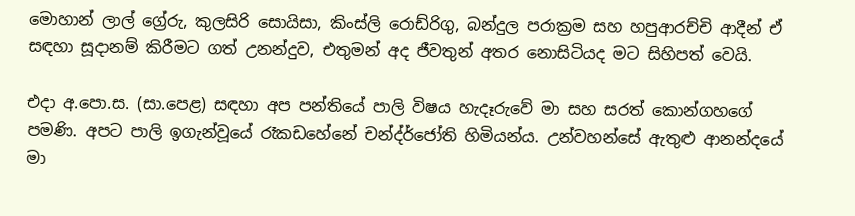මොහාන් ලාල් ග්‍රේරු, කුලසිරි සොයිසා, කිංස්ලි රොඩ්රිගු, බන්දුල පරාක්‍රම සහ හපුආරච්චි ආදීන් ඒ සඳහා සූදානම් කිරීමට ගත් උනන්දුව, එතුමන් අද ජීවතුන් අතර නොසිටියද මට සිහිපත් වෙයි.

එදා අ.පො.ස. (සා.පෙළ) සඳහා අප පන්තියේ පාලි විෂය හැදෑරුවේ මා සහ සරත් කොන්ගහගේ පමණි. අපට පාලි ඉගැන්වූයේ රෑකඩහේනේ චන්ද්ර්ජෝති හිමියන්ය. උන්වහන්සේ ඇතුළු ආනන්දයේ මා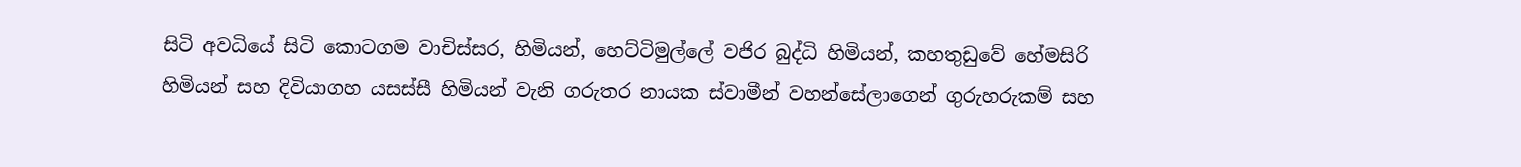සිටි අවධියේ සිටි කොටගම වාචිස්සර, හිමියන්, හෙට්ටිමුල්ලේ වජිර බුද්ධි හිමියන්, කහතුඩුවේ හේමසිරි හිමියන් සහ දිවියාගහ යසස්සී හිමියන් වැනි ගරුතර නායක ස්වාමීන් වහන්සේලාගෙන් ගුරුහරුකම් සහ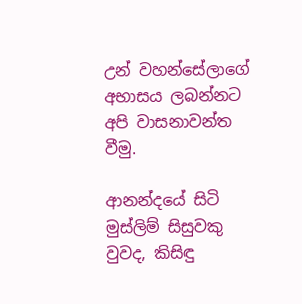උන් වහන්සේලාගේ අභාසය ලබන්නට අපි වාසනාවන්ත වීමු.

ආනන්දයේ සිටි මුස්ලිම් සිසුවකු වුවද, කිසිඳු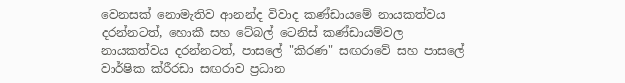වෙනසක් නොමැතිව ආනන්ද විවාද කණ්ඩායමේ නායකත්වය දරන්නටත්, හොකී සහ ටේබල් ටෙනිස් කණ්ඩායම්වල නායකත්වය දරන්නටත්, පාසලේ "කිරණ" සඟරාවේ සහ පාසලේ වාර්ෂික ක්රීරඩා සඟරාව ප්‍රධාන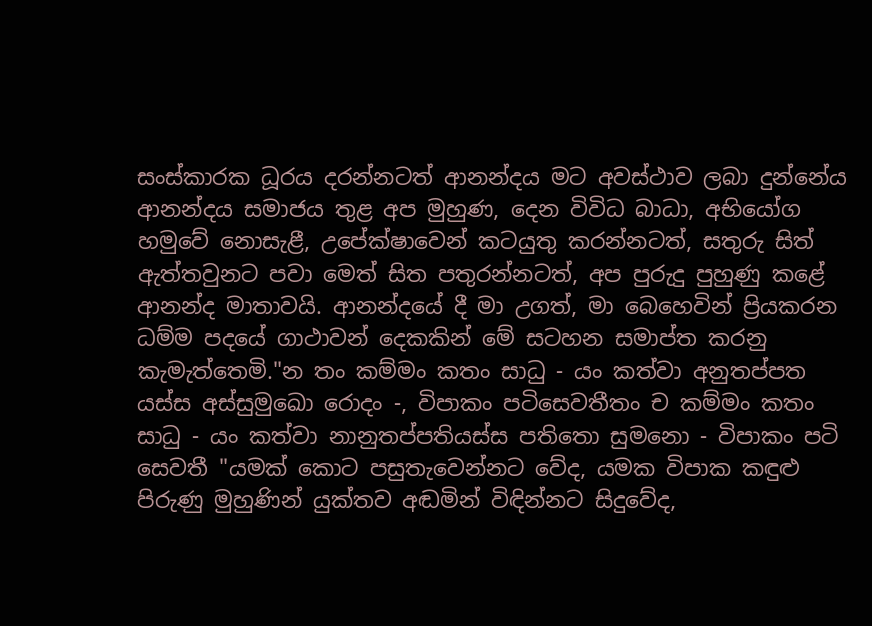සංස්කාරක ධූරය දරන්නටත් ආනන්දය මට අවස්ථාව ලබා දුන්නේය ආනන්දය සමාජය තුළ අප මුහුණ, දෙන විවිධ බාධා, අභියෝග හමුවේ නොසැළී, උපේක්ෂාවෙන් කටයුතු කරන්නටත්, සතුරු සිත් ඇත්තවුනට පවා මෙත් සිත පතුරන්නටත්, අප පුරුදු පුහුණු කළේ ආනන්ද මාතාවයි. ආනන්දයේ දී මා උගත්, මා බෙහෙවින් ප්‍රියකරන ධම්ම පදයේ ගාථාවන් දෙකකින් මේ සටහන සමාප්ත කරනු කැමැත්තෙමි."න තං කම්මං කතං සාධු - යං කත්වා අනුතප්පත යස්ස අස්සුමුඛො රොදං -, විපාකං පටිසෙවතීතං ච කම්මං කතං සාධු - යං කත්වා නානුතප්පතියස්ස පතිතො සුමනො - විපාකං පටි සෙවතී "යමක් කොට පසුතැවෙන්නට වේද, යමක විපාක කඳුළු පිරුණු මුහුණින් යුක්තව අඬමින් විඳින්නට සිදුවේද,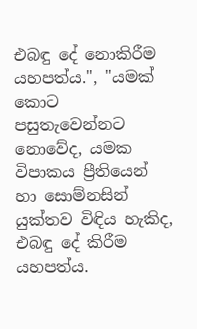එබඳු දේ නොකිරීම යහපත්ය.", "යමක් කොට පසුතැවෙන්නට නොවේද, යමක විපාකය ප්‍රීතියෙන් හා සොම්නසින් යුක්තව විඳිය හැකිද, එබඳු දේ කිරීම යහපත්ය.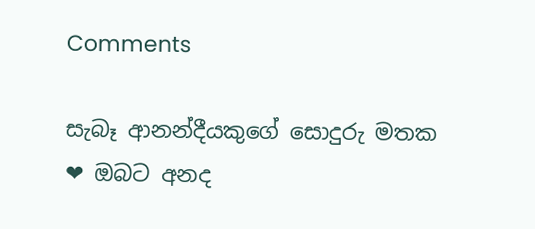Comments

සැබෑ ආනන්දීයකුගේ සොදුරු මතක ❤ ඔබට අනද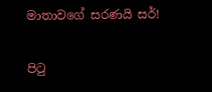මාතාවගේ සරණයි සර්!

පිටු